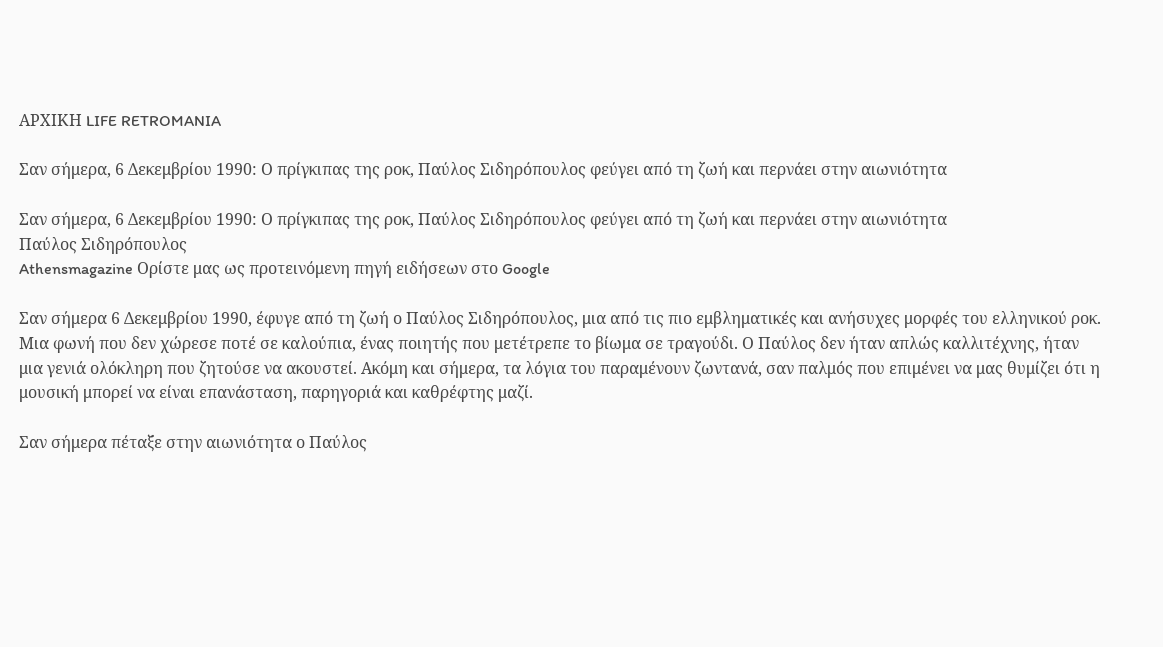ΑΡΧΙΚΗ LIFE RETROMANIA

Σαν σήμερα, 6 Δεκεμβρίου 1990: Ο πρίγκιπας της ροκ, Παύλος Σιδηρόπουλος φεύγει από τη ζωή και περνάει στην αιωνιότητα

Σαν σήμερα, 6 Δεκεμβρίου 1990: Ο πρίγκιπας της ροκ, Παύλος Σιδηρόπουλος φεύγει από τη ζωή και περνάει στην αιωνιότητα
Παύλος Σιδηρόπουλος
Athensmagazine Ορίστε μας ως προτεινόμενη πηγή ειδήσεων στο Google

Σαν σήμερα 6 Δεκεμβρίου 1990, έφυγε από τη ζωή ο Παύλος Σιδηρόπουλος, μια από τις πιο εμβληματικές και ανήσυχες μορφές του ελληνικού ροκ. Μια φωνή που δεν χώρεσε ποτέ σε καλούπια, ένας ποιητής που μετέτρεπε το βίωμα σε τραγούδι. Ο Παύλος δεν ήταν απλώς καλλιτέχνης, ήταν μια γενιά ολόκληρη που ζητούσε να ακουστεί. Ακόμη και σήμερα, τα λόγια του παραμένουν ζωντανά, σαν παλμός που επιμένει να μας θυμίζει ότι η μουσική μπορεί να είναι επανάσταση, παρηγοριά και καθρέφτης μαζί.

Σαν σήμερα πέταξε στην αιωνιότητα ο Παύλος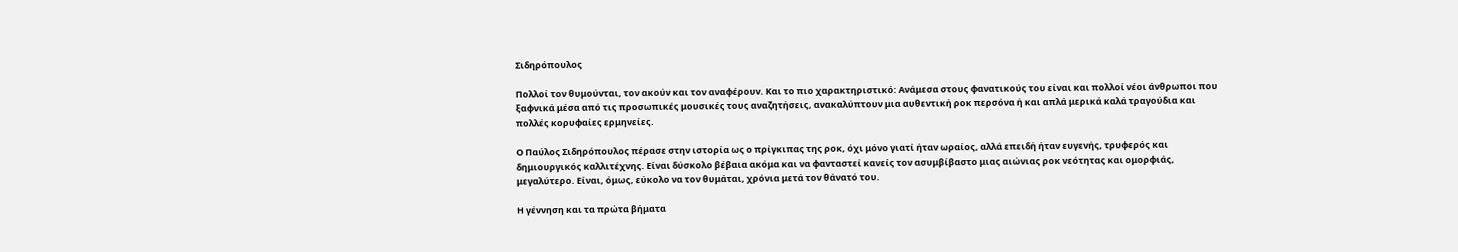Σιδηρόπουλος

Πολλοί τον θυμούνται, τον ακούν και τον αναφέρουν. Και το πιο χαρακτηριστικό: Ανάμεσα στους φανατικούς του είναι και πολλοί νέοι άνθρωποι που ξαφνικά μέσα από τις προσωπικές μουσικές τους αναζητήσεις, ανακαλύπτουν μια αυθεντική ροκ περσόνα ή και απλά μερικά καλά τραγούδια και πολλές κορυφαίες ερμηνείες.

Ο Παύλος Σιδηρόπουλος πέρασε στην ιστορία ως ο πρίγκιπας της ροκ, όχι μόνο γιατί ήταν ωραίος, αλλά επειδή ήταν ευγενής, τρυφερός και δημιουργικός καλλιτέχνης. Είναι δύσκολο βέβαια ακόμα και να φανταστεί κανείς τον ασυμβίβαστο μιας αιώνιας ροκ νεότητας και ομορφιάς, μεγαλύτερο. Είναι, όμως, εύκολο να τον θυμάται, χρόνια μετά τον θάνατό του.

Η γέννηση και τα πρώτα βήματα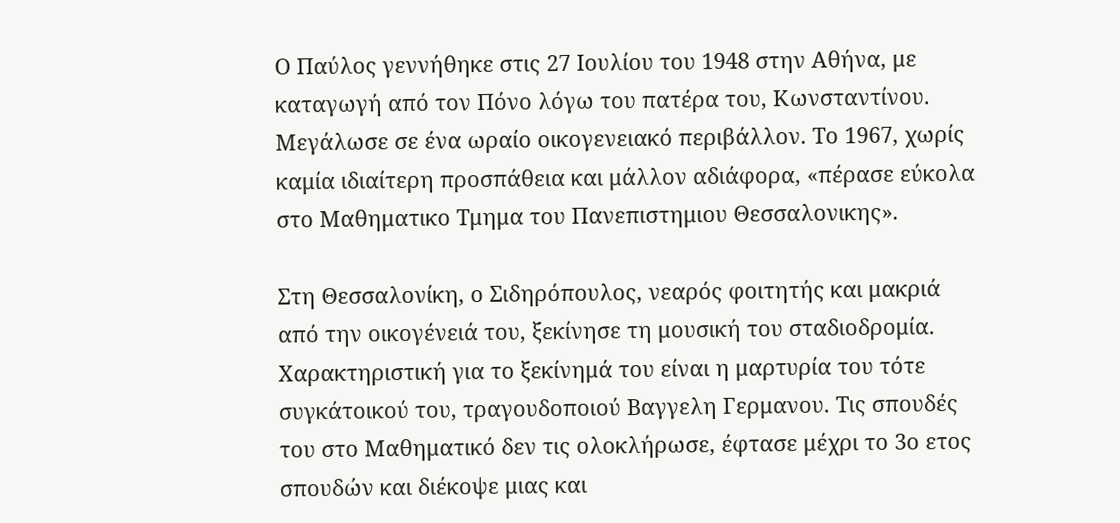Ο Παύλος γεννήθηκε στις 27 Ιουλίου του 1948 στην Αθήνα, με καταγωγή από τον Πόνο λόγω του πατέρα του, Κωνσταντίνου. Μεγάλωσε σε ένα ωραίο οικογενειακό περιβάλλον. Το 1967, χωρίς καμία ιδιαίτερη προσπάθεια και μάλλον αδιάφορα, «πέρασε εύκολα στο Μαθηματικο Τμημα του Πανεπιστημιου Θεσσαλονικης».

Στη Θεσσαλονίκη, ο Σιδηρόπουλος, νεαρός φοιτητής και μακριά από την οικογένειά του, ξεκίνησε τη μουσική του σταδιοδρομία. Χαρακτηριστική για το ξεκίνημά του είναι η μαρτυρία του τότε συγκάτοικού του, τραγουδοποιού Βαγγελη Γερμανου. Τις σπουδές του στο Μαθηματικό δεν τις ολοκλήρωσε, έφτασε μέχρι το 3ο ετος σπουδών και διέκοψε μιας και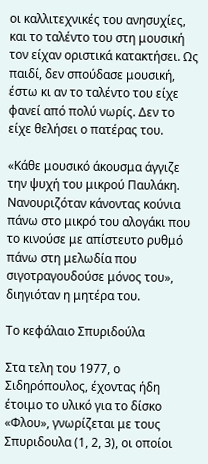οι καλλιτεχνικές του ανησυχίες, και το ταλέντο του στη μουσική τον είχαν οριστικά κατακτήσει. Ως παιδί, δεν σπούδασε μουσική, έστω κι αν το ταλέντο του είχε φανεί από πολύ νωρίς. Δεν το είχε θελήσει ο πατέρας του.

«Κάθε μουσικό άκουσμα άγγιζε την ψυχή του μικρού Παυλάκη. Νανουριζόταν κάνοντας κούνια πάνω στο μικρό του αλογάκι που το κινούσε με απίστευτο ρυθμό πάνω στη μελωδία που σιγοτραγουδούσε μόνος του», διηγιόταν η μητέρα του.

Το κεφάλαιο Σπυριδούλα

Στα τελη του 1977, ο Σιδηρόπουλος, έχοντας ήδη έτοιμο το υλικό για το δίσκο «Φλου», γνωρίζεται με τους Σπυριδουλα (1, 2, 3), οι οποίοι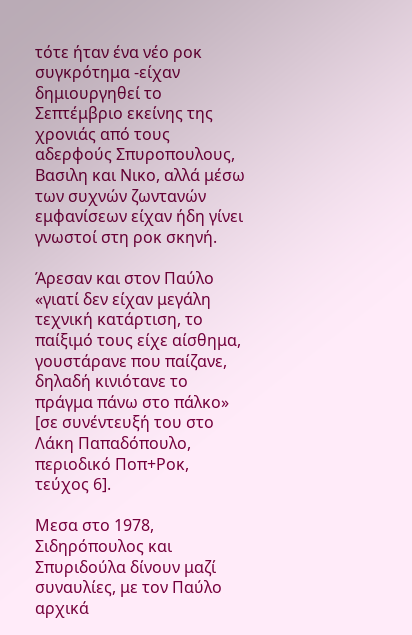τότε ήταν ένα νέο ροκ συγκρότημα ‑είχαν δημιουργηθεί το Σεπτέμβριο εκείνης της χρονιάς από τους αδερφούς Σπυροπουλους, Βασιλη και Νικο, αλλά μέσω των συχνών ζωντανών εμφανίσεων είχαν ήδη γίνει γνωστοί στη ροκ σκηνή.

Άρεσαν και στον Παύλο «γιατί δεν είχαν μεγάλη τεχνική κατάρτιση, το παίξιμό τους είχε αίσθημα, γουστάρανε που παίζανε, δηλαδή κινιότανε το πράγμα πάνω στο πάλκο» [σε συνέντευξή του στο Λάκη Παπαδόπουλο, περιοδικό Ποπ+Ροκ, τεύχος 6].

Μεσα στο 1978, Σιδηρόπουλος και Σπυριδούλα δίνουν μαζί συναυλίες, με τον Παύλο αρχικά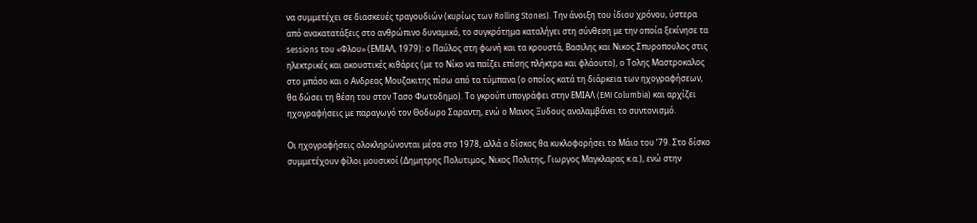να συμμετέχει σε διασκευές τραγουδιών (κυρίως των Rolling Stones). Την άνοιξη του ίδιου χρόνου, ύστερα από ανακατατάξεις στο ανθρώπινο δυναμικό, το συγκρότημα καταλήγει στη σύνθεση με την οποία ξεκίνησε τα sessions του «Φλου» (ΕΜΙΑΛ, 1979): ο Παύλος στη φωνή και τα κρουστά, Βασιλης και Νικος Σπυροπουλος στις ηλεκτρικές και ακουστικές κιθάρες (με το Νίκο να παίζει επίσης πλήκτρα και φλάουτο), ο Τολης Μαστροκαλος στο μπάσο και ο Ανδρεας Μουζακιτης πίσω από τα τύμπανα (ο οποίος κατά τη διάρκεια των ηχογραφήσεων, θα δώσει τη θέση του στον Τασο Φωτοδημο). Το γκρούπ υπογράφει στην ΕΜΙΑΛ (EMI Columbia) και αρχίζει ηχογραφήσεις με παραγωγό τον Θοδωρο Σαραντη, ενώ ο Μανος Ξυδους αναλαμβάνει το συντονισμό.

Οι ηχογραφήσεις ολοκληρώνονται μέσα στο 1978, αλλά ο δίσκος θα κυκλοφορήσει το Μάιο του ’79. Στο δίσκο συμμετέχουν φίλοι μουσικοί (Δημητρης Πολυτιμος, Νικος Πολιτης, Γιωργος Μαγκλαρας κ.α.), ενώ στην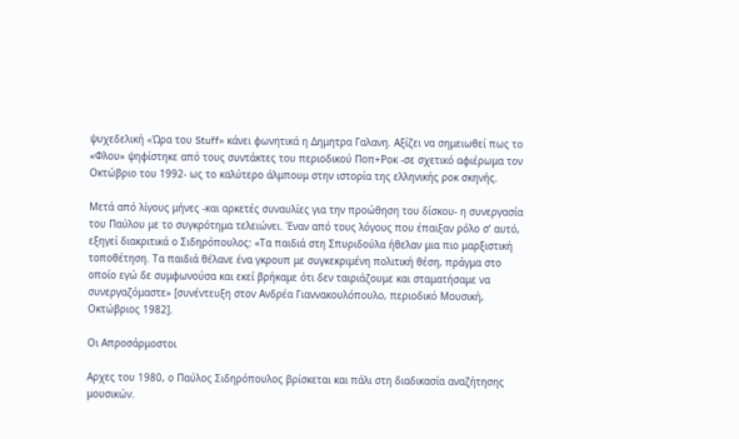ψυχεδελική «Ώρα του Stuff» κάνει φωνητικά η Δημητρα Γαλανη. Αξίζει να σημειωθεί πως το «Φλου» ψηφίστηκε από τους συντάκτες του περιοδικού Ποπ+Ροκ ‑σε σχετικό αφιέρωμα τον Οκτώβριο του 1992- ως το καλύτερο άλμπουμ στην ιστορία της ελληνικής ροκ σκηνής.

Μετά από λίγους μήνες ‑και αρκετές συναυλίες για την προώθηση του δίσκου- η συνεργασία του Παύλου με το συγκρότημα τελειώνει. Έναν από τους λόγους που έπαιξαν ρόλο σ’ αυτό, εξηγεί διακριτικά ο Σιδηρόπουλος: «Τα παιδιά στη Σπυριδούλα ήθελαν μια πιο μαρξιστική τοποθέτηση. Τα παιδιά θέλανε ένα γκρουπ με συγκεκριμένη πολιτική θέση, πράγμα στο οποίο εγώ δε συμφωνούσα και εκεί βρήκαμε ότι δεν ταιριάζουμε και σταματήσαμε να συνεργαζόμαστε» [συνέντευξη στον Ανδρέα Γιαννακουλόπουλο, περιοδικό Μουσική, Οκτώβριος 1982].

Οι Απροσάρμοστοι

Αρχες του 1980, ο Παύλος Σιδηρόπουλος βρίσκεται και πάλι στη διαδικασία αναζήτησης μουσικών.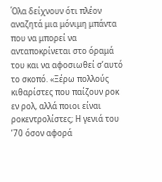Όλα δείχνουν ότι πλέον αναζητά μια μόνιμη μπάντα που να μπορεί να ανταποκρίνεται στο όραμά του και να αφοσιωθεί σ’αυτό το σκοπό. «Ξέρω πολλούς κιθαρίστες που παίζουν ροκ εν ρολ, αλλά ποιοι είναι ροκεντρολίστες; Η γενιά του ’70 όσον αφορά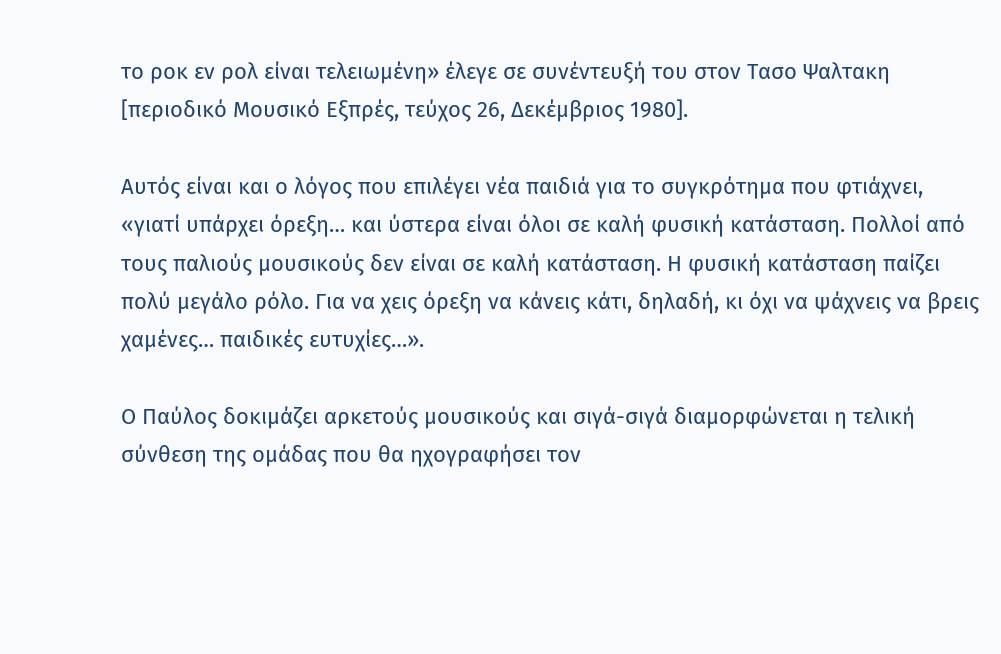το ροκ εν ρολ είναι τελειωμένη» έλεγε σε συνέντευξή του στον Τασο Ψαλτακη [περιοδικό Μουσικό Εξπρές, τεύχος 26, Δεκέμβριος 1980].

Αυτός είναι και ο λόγος που επιλέγει νέα παιδιά για το συγκρότημα που φτιάχνει, «γιατί υπάρχει όρεξη… και ύστερα είναι όλοι σε καλή φυσική κατάσταση. Πολλοί από τους παλιούς μουσικούς δεν είναι σε καλή κατάσταση. Η φυσική κατάσταση παίζει πολύ μεγάλο ρόλο. Για να χεις όρεξη να κάνεις κάτι, δηλαδή, κι όχι να ψάχνεις να βρεις χαμένες… παιδικές ευτυχίες…».

Ο Παύλος δοκιμάζει αρκετούς μουσικούς και σιγά-σιγά διαμορφώνεται η τελική σύνθεση της ομάδας που θα ηχογραφήσει τον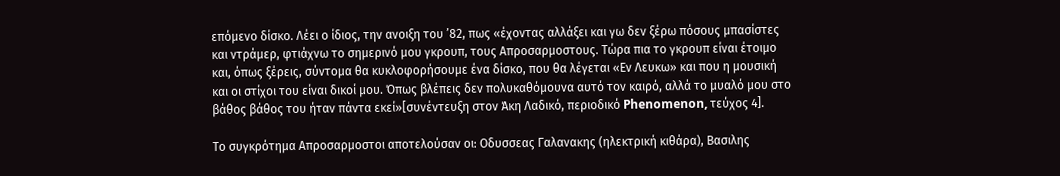επόμενο δίσκο. Λέει ο ίδιος, την ανοιξη του ’82, πως «έχοντας αλλάξει και γω δεν ξέρω πόσους μπασίστες και ντράμερ, φτιάχνω το σημερινό μου γκρουπ, τους Απροσαρμοστους. Τώρα πια το γκρουπ είναι έτοιμο και, όπως ξέρεις, σύντομα θα κυκλοφορήσουμε ένα δίσκο, που θα λέγεται «Εν Λευκω» και που η μουσική και οι στίχοι του είναι δικοί μου. Όπως βλέπεις δεν πολυκαθόμουνα αυτό τον καιρό, αλλά το μυαλό μου στο βάθος βάθος του ήταν πάντα εκεί»[συνέντευξη στον Άκη Λαδικό, περιοδικό Phenomenon, τεύχος 4].

Το συγκρότημα Απροσαρμοστοι αποτελούσαν οι: Οδυσσεας Γαλανακης (ηλεκτρική κιθάρα), Βασιλης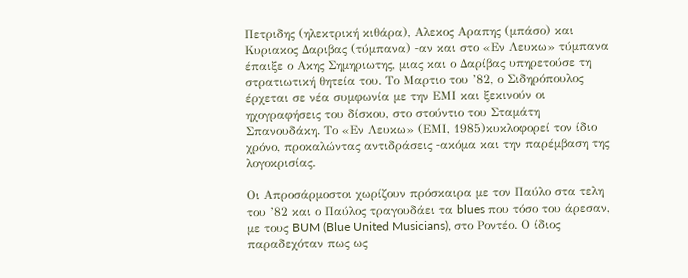Πετριδης (ηλεκτρική κιθάρα), Αλεκος Αραπης (μπάσο) και Κυριακος Δαριβας (τύμπανα) ‑αν και στο «Εν Λευκω» τύμπανα έπαιξε ο Ακης Σημηριωτης, μιας και ο Δαρίβας υπηρετούσε τη στρατιωτική θητεία του. Το Μαρτιο του ’82, ο Σιδηρόπουλος έρχεται σε νέα συμφωνία με την ΕΜΙ και ξεκινούν οι ηχογραφήσεις του δίσκου, στο στούντιο του Σταμάτη Σπανουδάκη. Το «Εν Λευκω» (ΕΜΙ, 1985)κυκλοφορεί τον ίδιο χρόνο, προκαλώντας αντιδράσεις ‑ακόμα και την παρέμβαση της λογοκρισίας.

Οι Απροσάρμοστοι χωρίζουν πρόσκαιρα με τον Παύλο στα τελη του ’82 και ο Παύλος τραγουδάει τα blues που τόσο του άρεσαν, με τους BUM (Blue United Musicians), στο Ροντέο. Ο ίδιος παραδεχόταν πως ως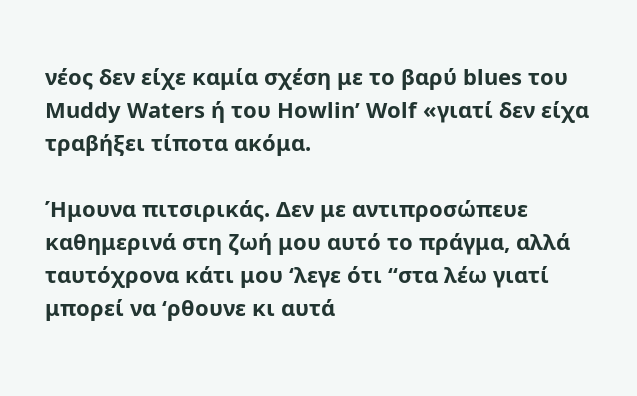νέος δεν είχε καμία σχέση με το βαρύ blues του Muddy Waters ή του Howlin’ Wolf «γιατί δεν είχα τραβήξει τίποτα ακόμα.

Ήμουνα πιτσιρικάς. Δεν με αντιπροσώπευε καθημερινά στη ζωή μου αυτό το πράγμα, αλλά ταυτόχρονα κάτι μου ‘λεγε ότι “στα λέω γιατί μπορεί να ‘ρθουνε κι αυτά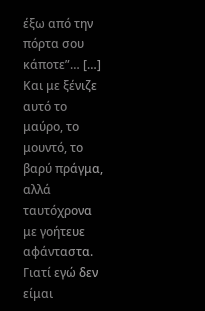έξω από την πόρτα σου κάποτε”… […] Και με ξένιζε αυτό το μαύρο, το μουντό, το βαρύ πράγμα, αλλά ταυτόχρονα με γοήτευε αφάνταστα. Γιατί εγώ δεν είμαι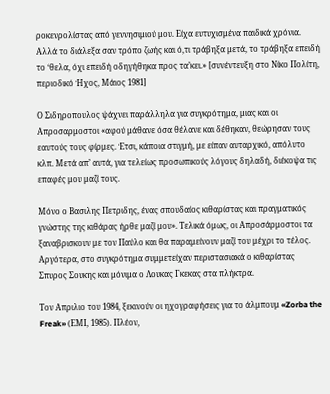ροκενρολίστας από γεννησιμιού μου. Είχα ευτυχισμένα παιδικά χρόνια. Αλλά το διάλεξα σαν τρόπο ζωής και ό,τι τράβηξα μετά, το τράβηξα επειδή το ‘θελα, όχι επειδή οδηγήθηκα προς τα’κει.» [συνέντευξη στο Νίκο Πολίτη, περιοδικό Ήχος, Μάιος 1981]

Ο Σιδηροπουλος ψάχνει παράλληλα για συγκρότημα, μιας και οι Απροσαρμοστοι «αφού μάθανε όσα θέλανε και δέθηκαν, θεώρησαν τους εαυτούς τους φίρμες. Έτσι, κάποια στιγμή, με είπαν αυταρχικό, απόλυτο κλπ. Μετά απ’ αυτά, για τελείως προσωπικούς λόγους δηλαδή, διέκοψα τις επαφές μου μαζί τους.

Μόνο ο Βασιλης Πετριδης, ένας σπουδαίος κιθαρίστας και πραγματικός γνώστης της κιθάρας ήρθε μαζί μου». Τελικά όμως, οι Απροσάρμοστοι τα ξαναβρισκουν με τον Παύλο και θα παραμείνουν μαζί του μέχρι το τέλος. Αργότερα, στο συγκρότημα συμμετείχαν περιστασιακά ο κιθαρίστας Σπυρος Σουκης και μόνιμα ο Λουκας Γκεκας στα πλήκτρα.

Τον Απριλιο του 1984, ξεκινούν οι ηχογραφήσεις για το άλμπουμ «Zorba the Freak» (ΕΜΙ, 1985). Πλέον,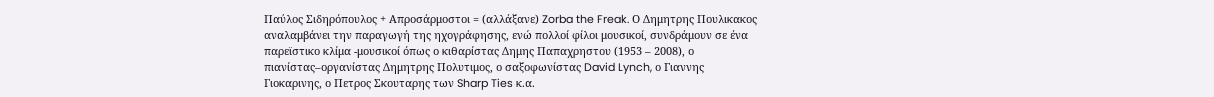Παύλος Σιδηρόπουλος + Απροσάρμοστοι = (αλλάξανε) Zorba the Freak. Ο Δημητρης Πουλικακος αναλαμβάνει την παραγωγή της ηχογράφησης, ενώ πολλοί φίλοι μουσικοί, συνδράμουν σε ένα παρεϊστικο κλίμα ‑μουσικοί όπως ο κιθαρίστας Δημης Παπαχρηστου (1953 – 2008), ο πιανίστας–οργανίστας Δημητρης Πολυτιμος, ο σαξοφωνίστας David Lynch, ο Γιαννης Γιοκαρινης, ο Πετρος Σκουταρης των Sharp Ties κ.α.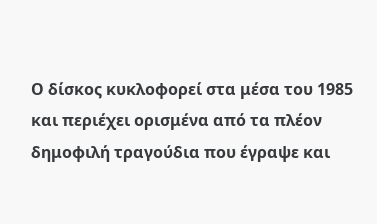Ο δίσκος κυκλοφορεί στα μέσα του 1985 και περιέχει ορισμένα από τα πλέον δημοφιλή τραγούδια που έγραψε και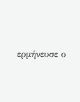ερμήνευσε ο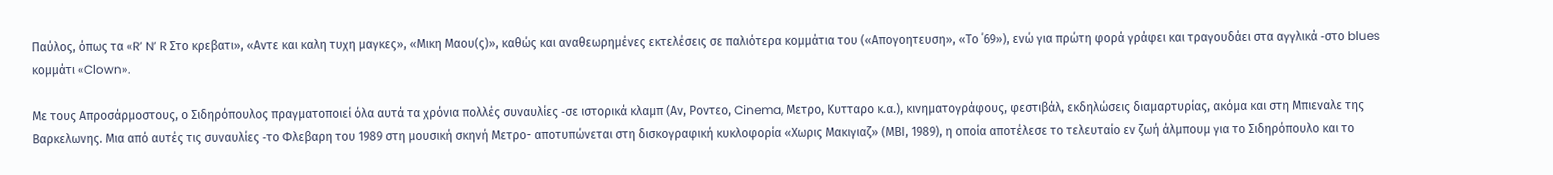Παύλος, όπως τα «R’ N’ R Στο κρεβατι», «Αντε και καλη τυχη μαγκες», «Μικη Μαου(ς)», καθώς και αναθεωρημένες εκτελέσεις σε παλιότερα κομμάτια του («Απογοητευση», «Το ΄69»), ενώ για πρώτη φορά γράφει και τραγουδάει στα αγγλικά ‑στο blues κομμάτι «Clown».

Με τους Απροσάρμοστους, ο Σιδηρόπουλος πραγματοποιεί όλα αυτά τα χρόνια πολλές συναυλίες ‑σε ιστορικά κλαμπ (Αν, Ροντεο, Cinema, Μετρο, Κυτταρο κ.α.), κινηματογράφους, φεστιβάλ, εκδηλώσεις διαμαρτυρίας, ακόμα και στη Μπιεναλε της Βαρκελωνης. Μια από αυτές τις συναυλίες ‑το Φλεβαρη του 1989 στη μουσική σκηνή Μετρο- αποτυπώνεται στη δισκογραφική κυκλοφορία «Χωρις Μακιγιαζ» (ΜΒΙ, 1989), η οποία αποτέλεσε το τελευταίο εν ζωή άλμπουμ για το Σιδηρόπουλο και το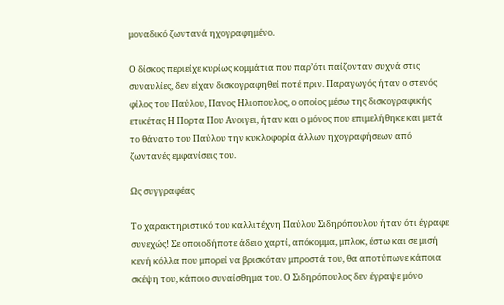μοναδικό ζωντανά ηχογραφημένο.

Ο δίσκος περιείχε κυρίως κομμάτια που παρ’ότι παίζονταν συχνά στις συναυλίες, δεν είχαν δισκογραφηθεί ποτέ πριν. Παραγωγός ήταν ο στενός φίλος του Παύλου, Πανος Ηλιοπουλος, ο οποίος μέσω της δισκογραφικής ετικέτας Η Πορτα Που Ανοιγει, ήταν και ο μόνος που επιμελήθηκε και μετά το θάνατο του Παύλου την κυκλοφορία άλλων ηχογραφήσεων από ζωντανές εμφανίσεις του.

Ως συγγραφέας

Το χαρακτηριστικό του καλλιτέχνη Παύλου Σιδηρόπουλου ήταν ότι έγραφε συνεχώς! Σε οποιοδήποτε άδειο χαρτί, απόκομμα, μπλοκ, έστω και σε μισή κενή κόλλα που μπορεί να βρισκόταν μπροστά του, θα αποτύπωνε κάποια σκέψη του, κάποιο συναίσθημα του. Ο Σιδηρόπουλος δεν έγραψε μόνο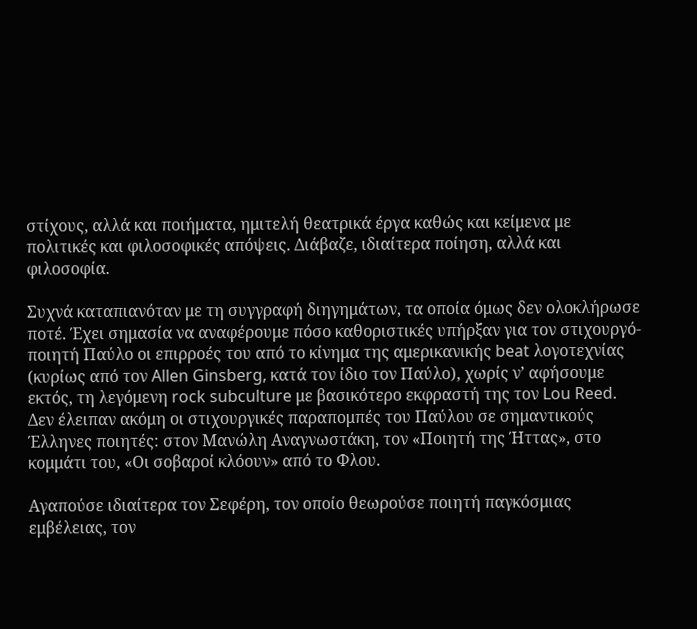στίχους, αλλά και ποιήματα, ημιτελή θεατρικά έργα καθώς και κείμενα με πολιτικές και φιλοσοφικές απόψεις. Διάβαζε, ιδιαίτερα ποίηση, αλλά και φιλοσοφία.

Συχνά καταπιανόταν με τη συγγραφή διηγημάτων, τα οποία όμως δεν ολοκλήρωσε ποτέ. Έχει σημασία να αναφέρουμε πόσο καθοριστικές υπήρξαν για τον στιχουργό-ποιητή Παύλο οι επιρροές του από το κίνημα της αμερικανικής beat λογοτεχνίας (κυρίως από τον Allen Ginsberg, κατά τον ίδιο τον Παύλο), χωρίς ν’ αφήσουμε εκτός, τη λεγόμενη rock subculture με βασικότερο εκφραστή της τον Lou Reed. Δεν έλειπαν ακόμη οι στιχουργικές παραπομπές του Παύλου σε σημαντικούς Έλληνες ποιητές: στον Μανώλη Αναγνωστάκη, τον «Ποιητή της Ήττας», στο κομμάτι του, «Οι σοβαροί κλόουν» από το Φλου.

Αγαπούσε ιδιαίτερα τον Σεφέρη, τον οποίο θεωρούσε ποιητή παγκόσμιας εμβέλειας, τον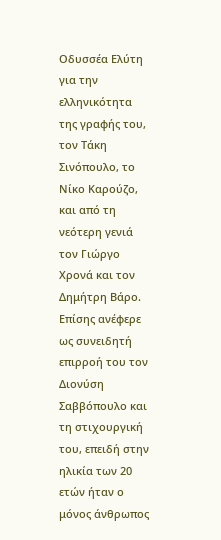Οδυσσέα Ελύτη για την ελληνικότητα της γραφής του, τον Τάκη Σινόπουλο, το Νίκο Καρούζο, και από τη νεότερη γενιά τον Γιώργο Χρονά και τον Δημήτρη Βάρο. Επίσης ανέφερε ως συνειδητή επιρροή του τον Διονύση Σαββόπουλο και τη στιχουργική του, επειδή στην ηλικία των 20 ετών ήταν ο μόνος άνθρωπος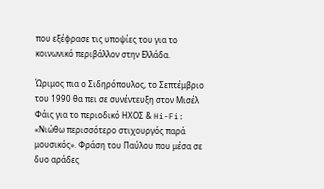που εξέφρασε τις υποψίες του για το κοινωνικό περιβάλλον στην Ελλάδα.

Ώριμος πια ο Σιδηρόπουλος, το Σεπτέμβριο του 1990 θα πει σε συνέντευξη στον Μισέλ Φάις για το περιοδικό ΗΧΟΣ & Hi-Fi: «Νιώθω περισσότερο στιχουργός παρά μουσικός». Φράση του Παύλου που μέσα σε δυο αράδες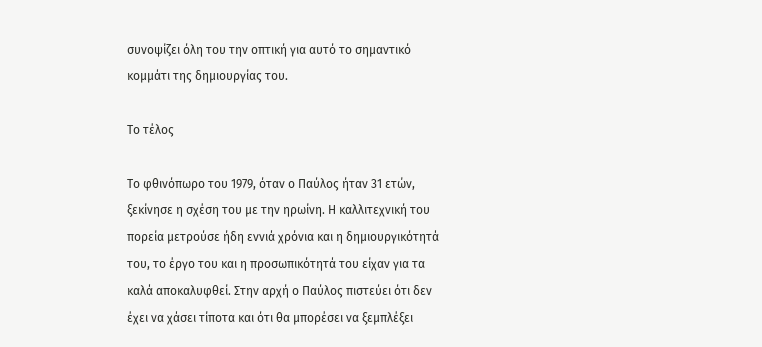συνοψίζει όλη του την οπτική για αυτό το σημαντικό κομμάτι της δημιουργίας του.

Το τέλος

Το φθινόπωρο του 1979, όταν ο Παύλος ήταν 31 ετών, ξεκίνησε η σχέση του με την ηρωίνη. Η καλλιτεχνική του πορεία μετρούσε ήδη εννιά χρόνια και η δημιουργικότητά του, το έργο του και η προσωπικότητά του είχαν για τα καλά αποκαλυφθεί. Στην αρχή ο Παύλος πιστεύει ότι δεν έχει να χάσει τίποτα και ότι θα μπορέσει να ξεμπλέξει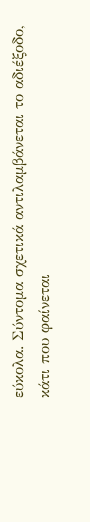εύκολα. Σύντομα σχετικά αντιλαμβάνεται το αδιέξοδο, κάτι που φαίνεται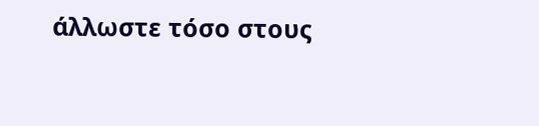άλλωστε τόσο στους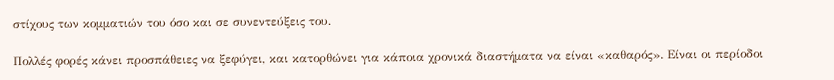στίχους των κομματιών του όσο και σε συνεντεύξεις του.

Πολλές φορές κάνει προσπάθειες να ξεφύγει, και κατορθώνει για κάποια χρονικά διαστήματα να είναι «καθαρός». Είναι οι περίοδοι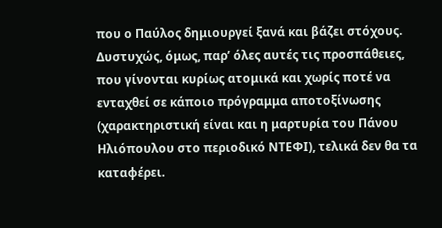που ο Παύλος δημιουργεί ξανά και βάζει στόχους. Δυστυχώς, όμως, παρ’ όλες αυτές τις προσπάθειες, που γίνονται κυρίως ατομικά και χωρίς ποτέ να ενταχθεί σε κάποιο πρόγραμμα αποτοξίνωσης (χαρακτηριστική είναι και η μαρτυρία του Πάνου Ηλιόπουλου στο περιοδικό ΝΤΕΦΙ), τελικά δεν θα τα καταφέρει.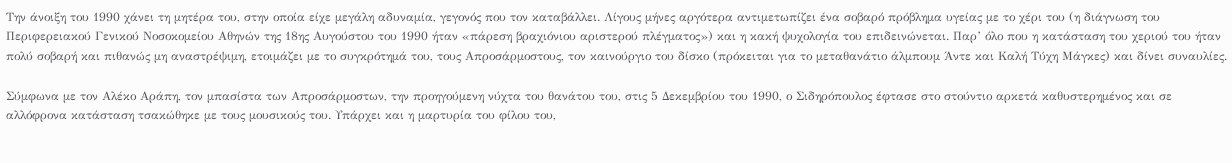Την άνοιξη του 1990 χάνει τη μητέρα του, στην οποία είχε μεγάλη αδυναμία, γεγονός που τον καταβάλλει. Λίγους μήνες αργότερα αντιμετωπίζει ένα σοβαρό πρόβλημα υγείας με το χέρι του (η διάγνωση του Περιφερειακού Γενικού Νοσοκομείου Αθηνών της 18ης Αυγούστου του 1990 ήταν «πάρεση βραχιόνιου αριστερού πλέγματος») και η κακή ψυχολογία του επιδεινώνεται. Παρ’ όλο που η κατάσταση του χεριού του ήταν πολύ σοβαρή και πιθανώς μη αναστρέψιμη, ετοιμάζει με το συγκρότημά του, τους Απροσάρμοστους, τον καινούργιο του δίσκο (πρόκειται για το μεταθανάτιο άλμπουμ Άντε και Καλή Τύχη Μάγκες) και δίνει συναυλίες.

Σύμφωνα με τον Αλέκο Αράπη, τον μπασίστα των Απροσάρμοστων, την προηγούμενη νύχτα του θανάτου του, στις 5 Δεκεμβρίου του 1990, ο Σιδηρόπουλος έφτασε στο στούντιο αρκετά καθυστερημένος και σε αλλόφρονα κατάσταση τσακώθηκε με τους μουσικούς του. Υπάρχει και η μαρτυρία του φίλου του,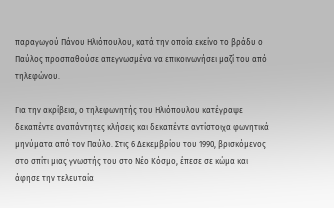παραγωγού Πάνου Ηλιόπουλου, κατά την οποία εκείνο το βράδυ ο Παύλος προσπαθούσε απεγνωσμένα να επικοινωνήσει μαζί του από τηλεφώνου.

Για την ακρίβεια, ο τηλεφωνητής του Ηλιόπουλου κατέγραψε δεκαπέντε αναπάντητες κλήσεις και δεκαπέντε αντίστοιχα φωνητικά μηνύματα από τον Παύλο. Στις 6 Δεκεμβρίου του 1990, βρισκόμενος στο σπίτι μιας γνωστής του στο Νέο Κόσμο, έπεσε σε κώμα και άφησε την τελευταία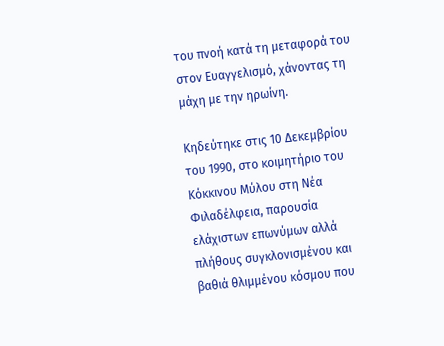του πνοή κατά τη μεταφορά του στον Ευαγγελισμό, χάνοντας τη μάχη με την ηρωίνη.

Κηδεύτηκε στις 10 Δεκεμβρίου του 1990, στο κοιμητήριο του Κόκκινου Μύλου στη Νέα Φιλαδέλφεια, παρουσία ελάχιστων επωνύμων αλλά πλήθους συγκλονισμένου και βαθιά θλιμμένου κόσμου που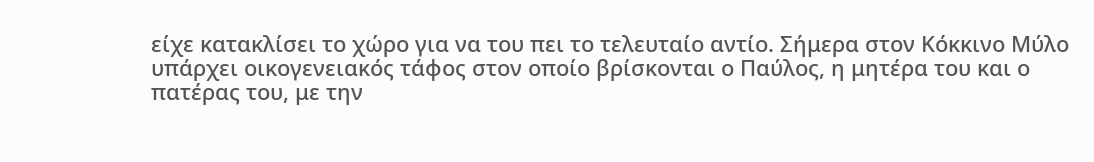είχε κατακλίσει το χώρο για να του πει το τελευταίο αντίο. Σήμερα στον Κόκκινο Μύλο υπάρχει οικογενειακός τάφος στον οποίο βρίσκονται ο Παύλος, η μητέρα του και ο πατέρας του, με την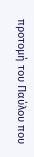προτομή του Παύλου που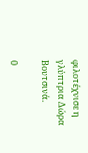φιλοτέχνισε η γλύπτρια Δώρα Βουτσινά.

0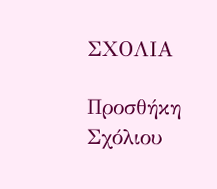ΣΧΟΛΙΑ

Προσθήκη Σχόλιου